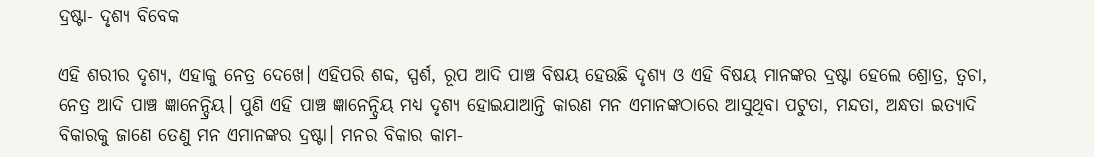ଦ୍ରଷ୍ଟା- ଦୃଶ୍ୟ ବିବେକ

ଏହି ଶରୀର ଦୃଶ୍ୟ, ଏହାକୁ ନେତ୍ର ଦେଖେ। ଏହିପରି ଶବ୍ଦ, ସ୍ପର୍ଶ, ରୂପ ଆଦି ପାଞ୍ଚ ବିଷୟ ହେଉଛି ଦୃଶ୍ୟ ଓ ଏହି ବିଷୟ ମାନଙ୍କର ଦ୍ରଷ୍ଟା ହେଲେ ଶ୍ରୋତ୍ର, ତ୍ୱଚା, ନେତ୍ର ଆଦି ପାଞ୍ଚ ଜ୍ଞାନେନ୍ଦ୍ରିୟ। ପୁଣି ଏହି ପାଞ୍ଚ ଜ୍ଞାନେନ୍ଦ୍ରିୟ ମଧ୍ଯ ଦୃଶ୍ୟ ହୋଇଯାଆନ୍ତି କାରଣ ମନ ଏମାନଙ୍କଠାରେ ଆସୁଥିବା ପଟୁତା, ମନ୍ଦତା, ଅନ୍ଧତା ଇତ୍ୟାଦି ବିକାରକୁ ଜାଣେ ତେଣୁ ମନ ଏମାନଙ୍କର ଦ୍ରଷ୍ଟା। ମନର ବିକାର କାମ-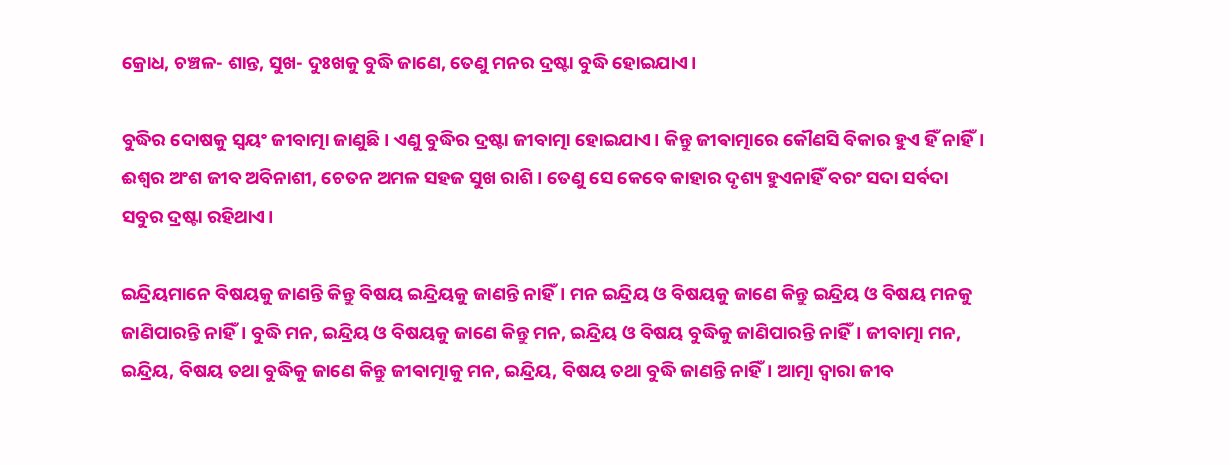କ୍ରୋଧ, ଚଞ୍ଚଳ- ଶାନ୍ତ, ସୁଖ- ଦୁଃଖକୁ ବୁଦ୍ଧି ଜାଣେ, ତେଣୁ ମନର ଦ୍ରଷ୍ଟା ବୁଦ୍ଧି ହୋଇଯାଏ।

ବୁଦ୍ଧିର ଦୋଷକୁ ସ୍ୱୟଂ ଜୀବାତ୍ମା ଜାଣୁଛି। ଏଣୁ ବୁଦ୍ଧିର ଦ୍ରଷ୍ଟା ଜୀବାତ୍ମା ହୋଇଯାଏ। କିନ୍ତୁ ଜୀଵାତ୍ମାରେ କୌଣସି ବିକାର ହୁଏ ହିଁ ନାହିଁ। ଈଶ୍ବର ଅଂଶ ଜୀବ ଅବିନାଶୀ, ଚେତନ ଅମଳ ସହଜ ସୁଖ ରାଶି। ତେଣୁ ସେ କେବେ କାହାର ଦୃଶ୍ୟ ହୁଏନାହିଁ ବରଂ ସଦା ସର୍ବଦା ସବୁର ଦ୍ରଷ୍ଟା ରହିଥାଏ।

ଇନ୍ଦ୍ରିୟମାନେ ବିଷୟକୁ ଜାଣନ୍ତି କିନ୍ତୁ ବିଷୟ ଇନ୍ଦ୍ରିୟକୁ ଜାଣନ୍ତି ନାହିଁ। ମନ ଇନ୍ଦ୍ରିୟ ଓ ବିଷୟକୁ ଜାଣେ କିନ୍ତୁ ଇନ୍ଦ୍ରିୟ ଓ ବିଷୟ ମନକୁ ଜାଣିପାରନ୍ତି ନାହିଁ। ବୁଦ୍ଧି ମନ, ଇନ୍ଦ୍ରିୟ ଓ ବିଷୟକୁ ଜାଣେ କିନ୍ତୁ ମନ, ଇନ୍ଦ୍ରିୟ ଓ ବିଷୟ ବୁଦ୍ଧିକୁ ଜାଣିପାରନ୍ତି ନାହିଁ। ଜୀବାତ୍ମା ମନ, ଇନ୍ଦ୍ରିୟ, ବିଷୟ ତଥା ବୁଦ୍ଧିକୁ ଜାଣେ କିନ୍ତୁ ଜୀଵାତ୍ମାକୁ ମନ, ଇନ୍ଦ୍ରିୟ, ବିଷୟ ତଥା ବୁଦ୍ଧି ଜାଣନ୍ତି ନାହିଁ। ଆତ୍ମା ଦ୍ୱାରା ଜୀବ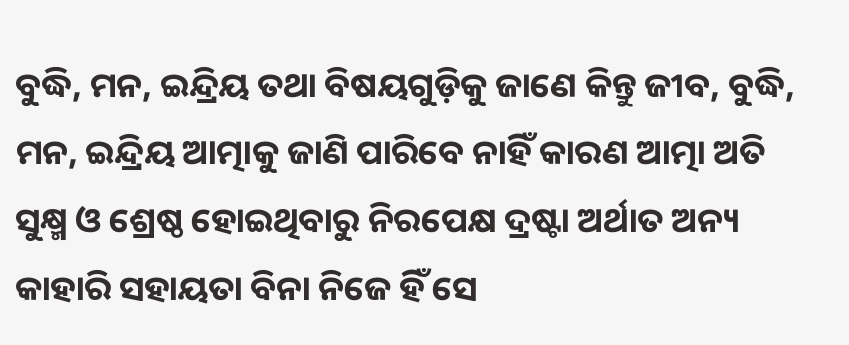ବୁଦ୍ଧି, ମନ, ଇନ୍ଦ୍ରିୟ ତଥା ବିଷୟଗୁଡ଼ିକୁ ଜାଣେ କିନ୍ତୁ ଜୀବ, ବୁଦ୍ଧି, ମନ, ଇନ୍ଦ୍ରିୟ ଆତ୍ମାକୁ ଜାଣି ପାରିବେ ନାହିଁ କାରଣ ଆତ୍ମା ଅତି ସୁକ୍ଷ୍ମ ଓ ଶ୍ରେଷ୍ଠ ହୋଇଥିବାରୁ ନିରପେକ୍ଷ ଦ୍ରଷ୍ଟା ଅର୍ଥାତ ଅନ୍ୟ କାହାରି ସହାୟତା ବିନା ନିଜେ ହିଁ ସେ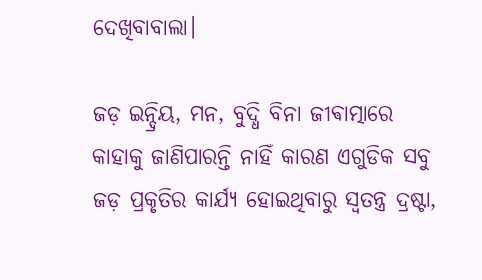ଦେଖିବାବାଲା।

ଜଡ଼ ଇନ୍ଦ୍ରିୟ, ମନ, ବୁଦ୍ଧି ବିନା ଜୀଵାତ୍ମାରେ କାହାକୁ ଜାଣିପାରନ୍ତି ନାହିଁ କାରଣ ଏଗୁଡିକ ସବୁ ଜଡ଼ ପ୍ରକୃତିର କାର୍ଯ୍ୟ ହୋଇଥିବାରୁ ସ୍ୱତନ୍ତ୍ର ଦ୍ରଷ୍ଟା,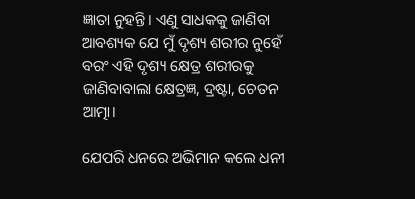ଜ୍ଞାତା ନୁହନ୍ତି। ଏଣୁ ସାଧକକୁ ଜାଣିବା ଆବଶ୍ୟକ ଯେ ମୁଁ ଦୃଶ୍ୟ ଶରୀର ନୁହେଁ ବରଂ ଏହି ଦୃଶ୍ୟ କ୍ଷେତ୍ର ଶରୀରକୁ ଜାଣିବାବାଲା କ୍ଷେତ୍ରଜ୍ଞ, ଦ୍ରଷ୍ଟା, ଚେତନ ଆତ୍ମା।

ଯେପରି ଧନରେ ଅଭିମାନ କଲେ ଧନୀ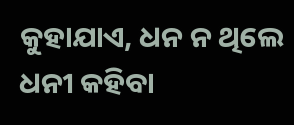କୁହାଯାଏ, ଧନ ନ ଥିଲେ ଧନୀ କହିବା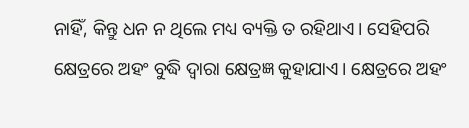ନାହିଁ, କିନ୍ତୁ ଧନ ନ ଥିଲେ ମଧ୍ୟ ବ୍ୟକ୍ତି ତ ରହିଥାଏ। ସେହିପରି କ୍ଷେତ୍ରରେ ଅହଂ ବୁଦ୍ଧି ଦ୍ୱାରା କ୍ଷେତ୍ରଜ୍ଞ କୁହାଯାଏ। କ୍ଷେତ୍ରରେ ଅହଂ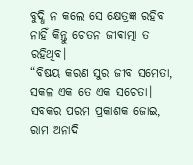ବୁଦ୍ଧି ନ କଲେ ସେ କ୍ଷେତ୍ରଜ୍ଞ ରହିବ ନାହିଁ କିନ୍ତୁ ଚେତନ ଜୀଵାତ୍ମା ତ ରହିଥିବ।
“ବିଷୟ କରଣ ସୁର ଜୀବ ସମେତା, ସକଳ ଏକ ତେ ଏକ ସଚେତା। ସବକର ପରମ ପ୍ରକାଶକ ଜୋଇ, ରାମ ଅନାଦି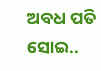ଅବଧ ପତି ସୋଇ..